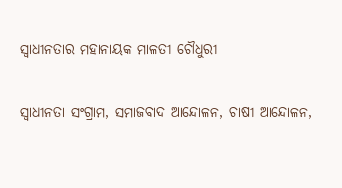ସ୍ବାଧୀନତାର ମହାନାୟକ ମାଳତୀ ଚୌଧୁରୀ

ସ୍ବାଧୀନତା ସଂଗ୍ରାମ, ସମାଜବାଦ ଆନ୍ଦୋଳନ, ଚାଷୀ ଆନ୍ଦୋଳନ,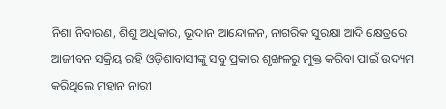ନିଶା ନିବାରଣ, ଶିଶୁ ଅଧିକାର, ଭୂଦାନ ଆନ୍ଦୋଳନ, ନାଗରିକ ସୁରକ୍ଷା ଆଦି କ୍ଷେତ୍ରରେ ଆଜୀବନ ସକ୍ରିୟ ରହି ଓଡ଼ିଶାବାସୀଙ୍କୁ ସବୁ ପ୍ରକାର ଶୃଙ୍ଖଳରୁ ମୁକ୍ତ କରିବା ପାଇଁ ଉଦ୍ୟମ କରିଥିଲେ ମହାନ ନାରୀ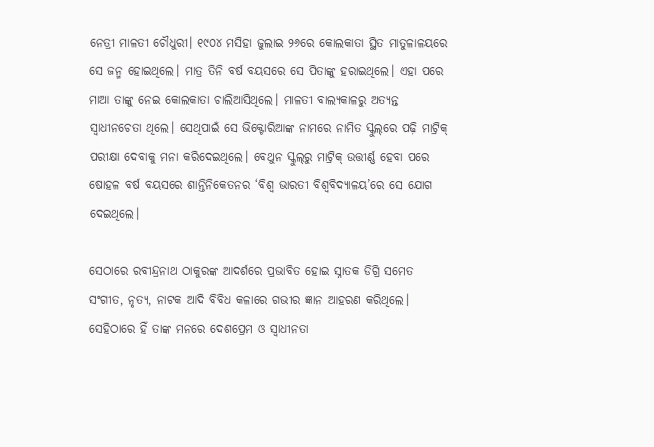ନେତ୍ରୀ ମାଳତୀ ଚୌଧୁରୀ। ୧୯୦୪ ମସିହା ଜୁଲାଇ ୨୬ରେ କୋଲକାତା ସ୍ଥିତ ମାତୁଳାଳୟରେ ସେ ଜନ୍ମ ହୋଇଥିଲେ। ମାତ୍ର ତିନି ବର୍ଷ ବୟସରେ ସେ ପିତାଙ୍କୁ ହରାଇଥିଲେ। ଏହା ପରେ ମାଆ ତାଙ୍କୁ ନେଇ କୋଲକାତା ଚାଲିଆସିଥିଲେ। ମାଳତୀ ବାଲ୍ୟକାଳରୁ ଅତ୍ୟନ୍ତ ସ୍ବାଧୀନଚେତା ଥିଲେ। ସେଥିପାଇଁ ସେ ଭିକ୍ଟୋରିଆଙ୍କ ନାମରେ ନାମିତ ସ୍କୁଲ୍‌ରେ ପଢ଼ି ମାଟ୍ରିକ୍ ପରୀକ୍ଷା ଦେବାକୁ ମନା କରିଦେଇଥିଲେ। ବେଥୁନ ସ୍କୁଲ୍‌ରୁ ମାଟ୍ରିକ୍‌ ଉତ୍ତୀର୍ଣ୍ଣ ହେବା ପରେ ଷୋହଳ ବର୍ଷ ବୟସରେ ଶାନ୍ତିନିକେତନର ‘ବିଶ୍ବ ଭାରତୀ ବିଶ୍ବବିଦ୍ୟାଳୟ’ରେ ସେ ଯୋଗ ଦେଇଥିଲେ।

ସେଠାରେ ରବୀନ୍ଦ୍ରନାଥ ଠାକୁରଙ୍କ ଆଦର୍ଶରେ ପ୍ରଭାବିତ ହୋଇ ସ୍ନାତକ ଡିଗ୍ରି ସମେତ ସଂଗୀତ, ନୃତ୍ୟ, ନାଟକ ଆଦି ବିବିଧ କଳାରେ ଗଭୀର ଜ୍ଞାନ ଆହରଣ କରିଥିଲେ। ସେହିଠାରେ ହିଁ ତାଙ୍କ ମନରେ ଦେଶପ୍ରେମ ଓ ସ୍ବାଧୀନତା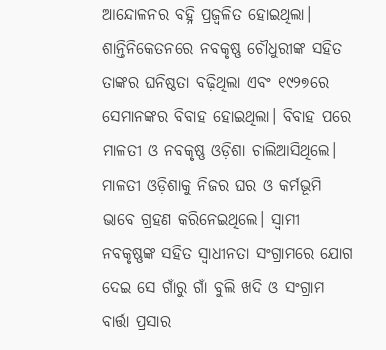ଆନ୍ଦୋଳନର ବହ୍ନି ପ୍ରଜ୍ବଳିତ ହୋଇଥିଲା। ଶାନ୍ତିନିକେତନରେ ନବକୃଷ୍ଣ ଚୌଧୁରୀଙ୍କ ସହିତ ତାଙ୍କର ଘନିଷ୍ଠତା ବଢ଼ିଥିଲା ଏବଂ ୧୯୨୭ରେ ସେମାନଙ୍କର ବିବାହ ହୋଇଥିଲା। ବିବାହ ପରେ ମାଳତୀ ଓ ନବକୃଷ୍ଣ ଓଡ଼ିଶା ଚାଲିଆସିଥିଲେ। ମାଳତୀ ଓଡ଼ିଶାକୁ ନିଜର ଘର ଓ କର୍ମଭୂମି ଭାବେ ଗ୍ରହଣ କରିନେଇଥିଲେ। ସ୍ବାମୀ ନବକୃଷ୍ଣଙ୍କ ସହିତ ସ୍ବାଧୀନତା ସଂଗ୍ରାମରେ ଯୋଗ ଦେଇ ସେ ଗାଁରୁ ଗାଁ ବୁଲି ଖଦି ଓ ସଂଗ୍ରାମ ବାର୍ତ୍ତା ପ୍ରସାର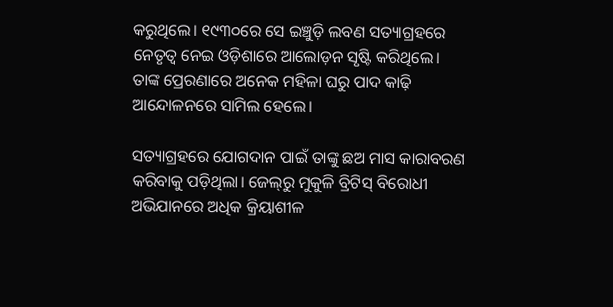କରୁଥିଲେ। ୧୯୩୦ରେ ସେ ଇଞ୍ଚୁଡ଼ି ଲବଣ ସତ୍ୟାଗ୍ରହରେ ନେତୃତ୍ବ ନେଇ ଓଡ଼ିଶାରେ ଆଲୋଡ଼ନ ସୃଷ୍ଟି କରିଥିଲେ। ତାଙ୍କ ପ୍ରେରଣାରେ ଅନେକ ମହିଳା ଘରୁ ପାଦ କାଢ଼ି ଆନ୍ଦୋଳନରେ ସାମିଲ ହେଲେ।

ସତ୍ୟାଗ୍ରହରେ ଯୋଗଦାନ ପାଇଁ ତାଙ୍କୁ ଛଅ ମାସ କାରାବରଣ କରିବାକୁ ପଡ଼ିଥିଲା। ଜେଲ୍‌ରୁ ମୁକୁଳି ବ୍ରିଟିସ୍‌ ବିରୋଧୀ ଅଭିଯାନରେ ଅଧିକ କ୍ରିୟାଶୀଳ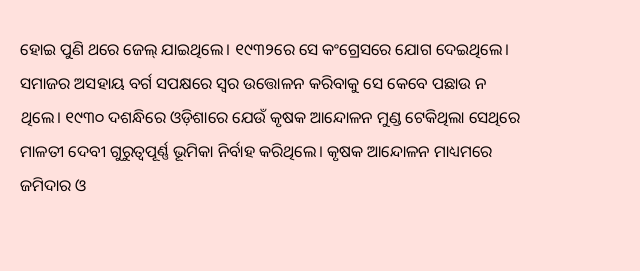ହୋଇ ପୁଣି ଥରେ ଜେଲ୍ ଯାଇଥିଲେ। ୧୯୩୨ରେ ସେ କଂଗ୍ରେସରେ ଯୋଗ ଦେଇଥିଲେ। ସମାଜର ଅସହାୟ ବର୍ଗ ସପକ୍ଷରେ ସ୍ବର ଉତ୍ତୋଳନ କରିବାକୁ ସେ କେବେ ପଛାଉ ନ ଥିଲେ। ୧୯୩୦ ଦଶନ୍ଧିରେ ଓଡ଼ିଶାରେ ଯେଉଁ କୃଷକ ଆନ୍ଦୋଳନ ମୁଣ୍ଡ ଟେକିଥିଲା ସେଥିରେ ମାଳତୀ ଦେବୀ ଗୁରୁତ୍ବପୂର୍ଣ୍ଣ ଭୂମିକା ନିର୍ବାହ କରିଥିଲେ। କୃଷକ ଆନ୍ଦୋଳନ ମାଧ୍ୟମରେ ଜମିଦାର ଓ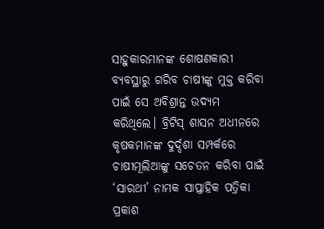ସାହୁକାରମାନଙ୍କ ଶୋଷଣକାରୀ ବ୍ୟବସ୍ଥାରୁ ଗରିବ ଚାଷୀଙ୍କୁ ମୁକ୍ତ କରିବା ପାଇଁ ସେ ଅବିଶ୍ରାନ୍ତ ଉଦ୍ୟମ କରିଥିଲେ। ବ୍ରିଟିସ୍ ଶାସନ ଅଧୀନରେ କୃଷକମାନଙ୍କ ଦୁର୍ଦ୍ଦଶା ସମ୍ପର୍କରେ ଚାଷୀମୂଲିଆଙ୍କୁ ସଚେତନ କରିବା ପାଇଁ ‘ସାରଥୀ’ ନାମକ ସାପ୍ତାହିକ ପତ୍ରିକା ପ୍ରକାଶ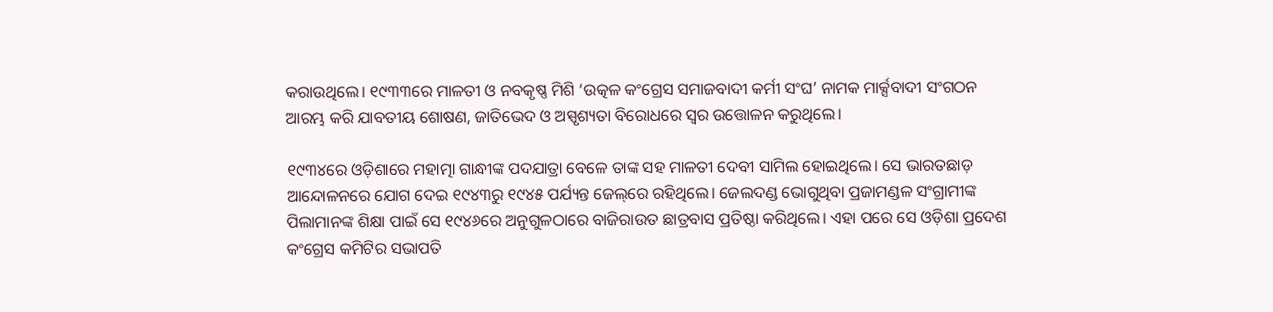କରାଉଥିଲେ। ୧୯୩୩ରେ ମାଳତୀ ଓ ନବକୃଷ୍ଣ ମିଶି ‘ଉତ୍କଳ କଂଗ୍ରେସ ସମାଜବାଦୀ କର୍ମୀ ସଂଘ’ ନାମକ ମାର୍କ୍ସବାଦୀ ସଂଗଠନ ଆରମ୍ଭ କରି ଯାବତୀୟ ଶୋଷଣ, ଜାତିଭେଦ ଓ ଅସ୍ପୃଶ୍ୟତା ବିରୋଧରେ ସ୍ବର ଉତ୍ତୋଳନ କରୁଥିଲେ।

୧୯୩୪ରେ ଓଡ଼ିଶାରେ ମହାତ୍ମା ଗାନ୍ଧୀଙ୍କ ପଦଯାତ୍ରା ବେଳେ ତାଙ୍କ ସହ ମାଳତୀ ଦେବୀ ସାମିଲ ହୋଇଥିଲେ। ସେ ଭାରତଛାଡ଼ ଆନ୍ଦୋଳନରେ ଯୋଗ ଦେଇ ୧୯୪୩ରୁ ୧୯୪୫ ପର୍ଯ୍ୟନ୍ତ ଜେଲ୍‌ରେ ରହିଥିଲେ। ଜେଲଦଣ୍ଡ ଭୋଗୁଥିବା ପ୍ରଜାମଣ୍ଡଳ ସଂଗ୍ରାମୀଙ୍କ ପିଲାମାନଙ୍କ ଶିକ୍ଷା ପାଇଁ ସେ ୧୯୪୬ରେ ଅନୁଗୁଳଠାରେ ବାଜିରାଉତ ଛାତ୍ରବାସ ପ୍ରତିଷ୍ଠା କରିଥିଲେ। ଏହା ପରେ ସେ ଓଡ଼ିଶା ପ୍ରଦେଶ କଂଗ୍ରେସ କମିଟିର ସଭାପତି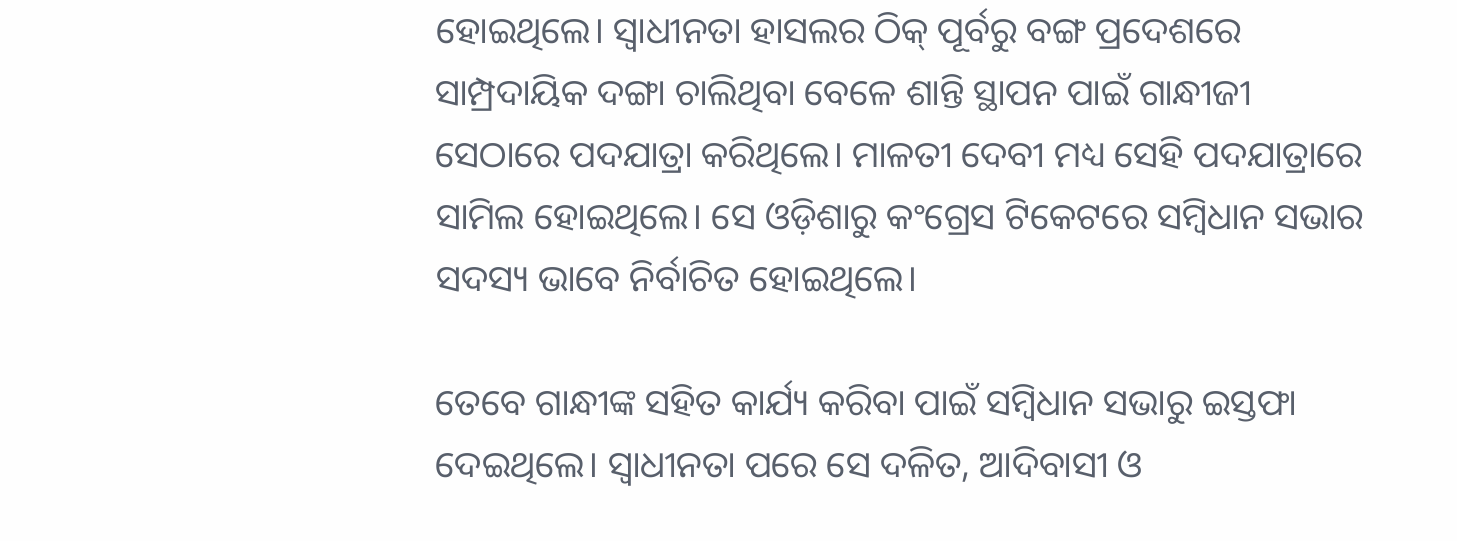ହୋଇଥିଲେ। ସ୍ବାଧୀନତା ହାସଲର ଠିକ୍ ପୂର୍ବରୁ ବଙ୍ଗ ପ୍ରଦେଶରେ ସାମ୍ପ୍ରଦାୟିକ ଦଙ୍ଗା ଚାଲିଥିବା ବେଳେ ଶାନ୍ତି ସ୍ଥାପନ ପାଇଁ ଗାନ୍ଧୀଜୀ ସେଠାରେ ପଦଯାତ୍ରା କରିଥିଲେ। ମାଳତୀ ଦେବୀ ମଧ୍ୟ ସେହି ପଦଯାତ୍ରାରେ ସାମିଲ ହୋଇଥିଲେ। ସେ ଓଡ଼ିଶାରୁ କଂଗ୍ରେସ ଟିକେଟରେ ସମ୍ବିଧାନ ସଭାର ସଦସ୍ୟ ଭାବେ ନିର୍ବାଚିତ ହୋଇଥିଲେ।

ତେବେ ଗାନ୍ଧୀଙ୍କ ସହିତ କାର୍ଯ୍ୟ କରିବା ପାଇଁ ସମ୍ବିଧାନ ସଭାରୁ ଇସ୍ତଫା ଦେଇଥିଲେ। ସ୍ବାଧୀନତା ପରେ ସେ ଦଳିତ, ଆଦିବାସୀ ଓ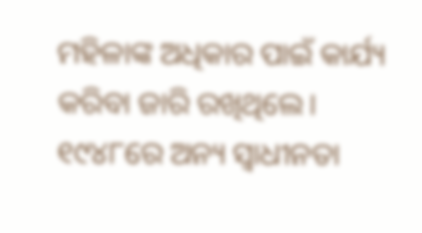ମହିଳାଙ୍କ ଅଧିକାର ପାଇଁ କାର୍ଯ୍ୟ କରିବା ଜାରି ରଖିଥିଲେ। ୧୯୪୮ରେ ଅନ୍ୟ ସ୍ବାଧୀନତା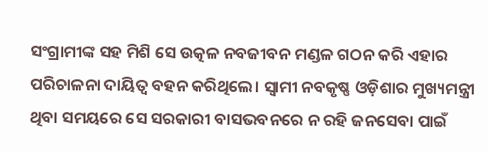ସଂଗ୍ରାମୀଙ୍କ ସହ ମିଶି ସେ ଉତ୍କଳ ନବଜୀବନ ମଣ୍ଡଳ ଗଠନ କରି ଏହାର ପରିଚାଳନା ଦାୟିତ୍ବ ବହନ କରିଥିଲେ। ସ୍ବାମୀ ନବକୃଷ୍ଣ ଓଡ଼ିଶାର ମୁଖ୍ୟମନ୍ତ୍ରୀ ଥିବା ସମୟରେ ସେ ସରକାରୀ ବାସଭବନରେ ନ ରହି ଜନସେବା ପାଇଁ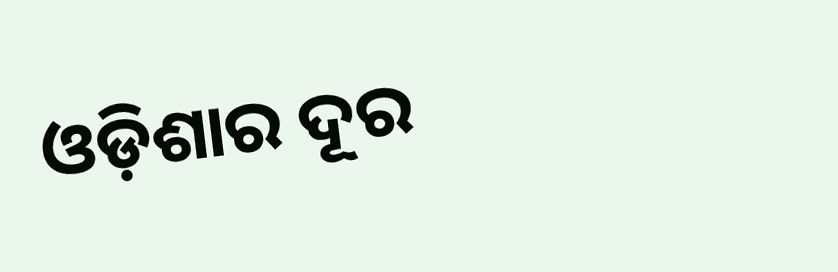ଓଡ଼ିଶାର ଦୂର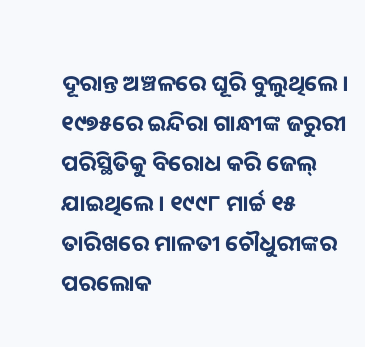ଦୂରାନ୍ତ ଅଞ୍ଚଳରେ ଘୂରି ବୁଲୁଥିଲେ। ୧୯୭୫ରେ ଇନ୍ଦିରା ଗାନ୍ଧୀଙ୍କ ଜରୁରୀ ପରିସ୍ଥିତିକୁ ବିରୋଧ କରି ଜେଲ୍ ଯାଇଥିଲେ। ୧୯୯୮ ମାର୍ଚ୍ଚ ୧୫ ତାରିଖରେ ମାଳତୀ ଚୌଧୁରୀଙ୍କର ପରଲୋକ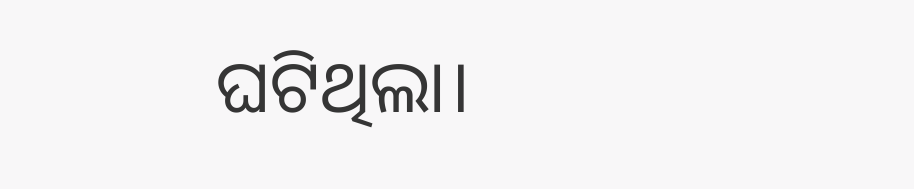ଘଟିଥିଲା।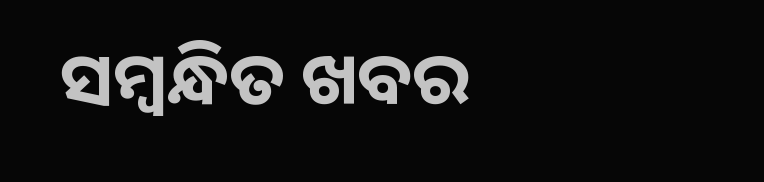ସମ୍ବନ୍ଧିତ ଖବର